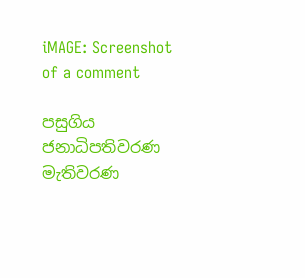iMAGE: Screenshot of a comment

පසුගිය ජනාධිපතිවරණ මැතිවරණ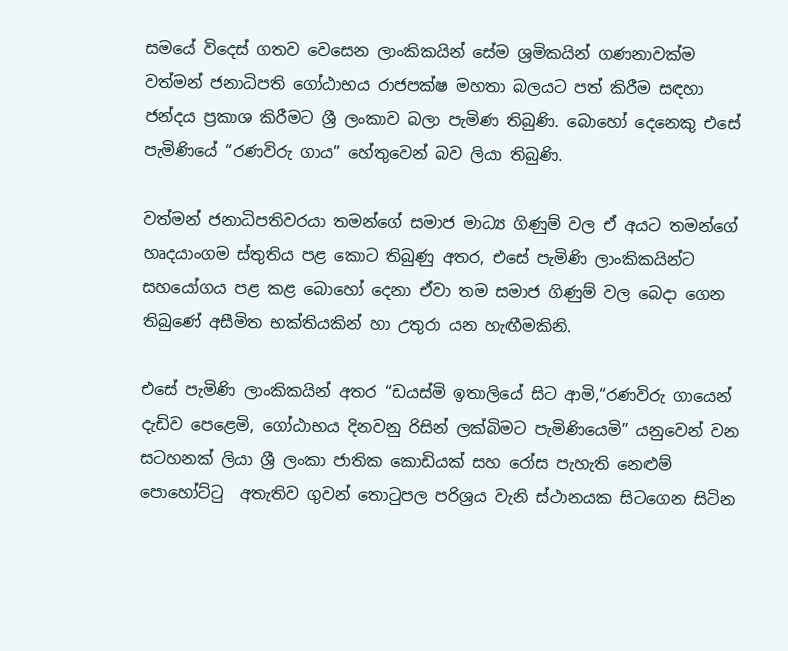සමයේ විදෙස් ගතව වෙසෙන ලාංකිකයින් සේම ශ්‍රමිකයින් ගණනාවක්ම වත්මන් ජනාධිපති ගෝඨාභය රාජපක්ෂ මහතා බලයට පත් කිරීම සඳහා ජන්දය ප්‍රකාශ කිරීමට ශ්‍රී ලංකාව බලා පැමිණ තිබුණි. බොහෝ දෙනෙකු එසේ පැමිණියේ “රණවිරු ගාය” හේතුවෙන් බව ලියා තිබුණි.

වත්මන් ජනාධිපතිවරයා තමන්ගේ සමාජ මාධ්‍ය ගිණුම් වල ඒ අයට තමන්ගේ හෘදයාංගම ස්තුතිය පළ කොට තිබුණු අතර, එසේ පැමිණි ලාංකිකයින්ට සහයෝගය පළ කළ බොහෝ දෙනා ඒවා තම සමාජ ගිණුම් වල බෙදා ගෙන තිබුණේ අසීමිත භක්තියකින් හා උතුරා යන හැඟීමකිනි.

එසේ පැමිණි ලාංකිකයින් අතර “ඩයස්මි ඉතාලියේ සිට ආමි,“රණවිරු ගායෙන් දැඩිව පෙළෙමි, ගෝඨාභය දිනවනු රිසින් ලක්බිමට පැමිණියෙමි” යනුවෙන් වන සටහනක් ලියා ශ්‍රී ලංකා ජාතික කොඩියක් සහ රෝස පැහැති නෙළුම් පොහෝට්ටු  අතැතිව ගුවන් තොටුපල පරිශ්‍රය වැනි ස්ථානයක සිටගෙන සිටින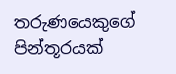තරුණයෙකුගේ පින්තූරයක්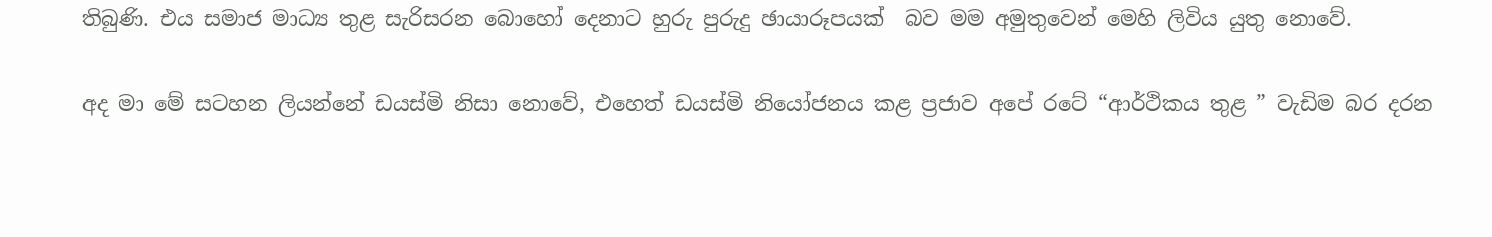තිබුණි. එය සමාජ මාධ්‍ය තුළ සැරිසරන බොහෝ දෙනාට හුරු පුරුදු ඡායාරූපයක්  බව මම අමුතුවෙන් මෙහි ලිවිය යුතු නොවේ.

අද මා මේ සටහන ලියන්නේ ඩයස්මි නිසා නොවේ, එහෙත් ඩයස්මි නියෝජනය කළ ප්‍රජාව අපේ රටේ “ආර්ථිකය තුළ ” වැඩිම බර දරන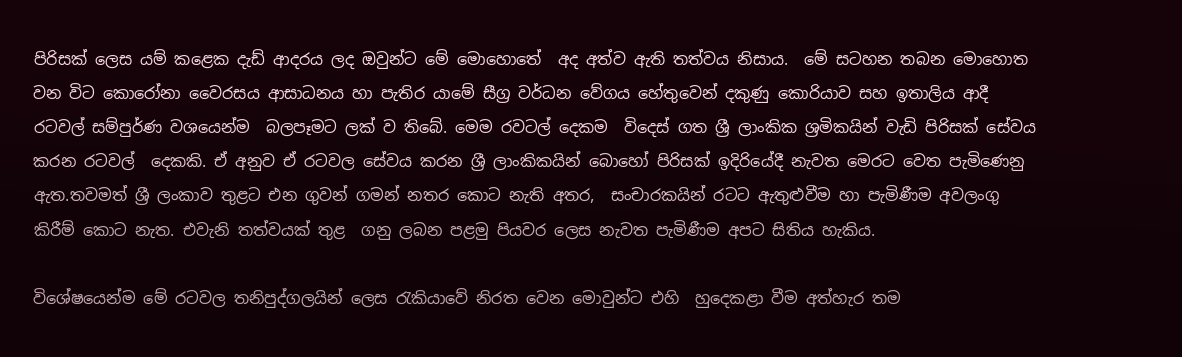පිරිසක් ලෙස යම් කළෙක දැඩ් ආදරය ලද ඔවුන්ට මේ මොහොතේ  අද අත්ව ඇති තත්වය නිසාය.  මේ සටහන තබන මොහොත වන විට කොරෝනා වෛරසය ආසාධනය හා පැතිර යාමේ සීග්‍ර වර්ධන වේගය හේතුවෙන් දකුණු කොරියාව සහ ඉතාලිය ආදී රටවල් සම්පුර්ණ වශයෙන්ම  බලපෑමට ලක් ව තිබේ. මෙම රවටල් දෙකම  විදෙස් ගත ශ්‍රී ලාංකික ශ්‍රමිකයින් වැඩි පිරිසක් සේවය කරන රටවල්  දෙකකි. ඒ අනුව ඒ රටවල සේවය කරන ශ්‍රී ලාංකිකයින් බොහෝ පිරිසක් ඉදිරියේදී නැවත මෙරට වෙත පැමිණෙනු ඇත.තවමත් ශ්‍රී ලංකාව තුළට එන ගුවන් ගමන් නතර කොට නැති අතර,  සංචාරකයින් රටට ඇතුළුවීම හා පැමිණීම අවලංගු කිරීම් කොට නැත. එවැනි තත්වයක් තුළ  ගනු ලබන පළමු පියවර ලෙස නැවත පැමිණීම අපට සිතිය හැකිය.

විශේෂයෙන්ම මේ රටවල තනිපුද්ගලයින් ලෙස රැකියාවේ නිරත වෙන මොවුන්ට එහි  හුදෙකළා වීම අත්හැර තම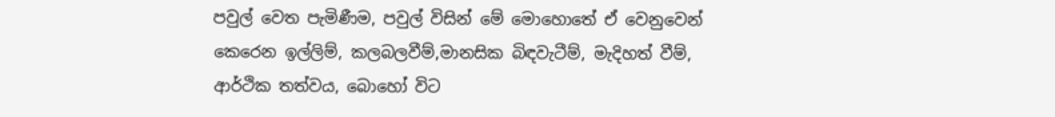පවුල් වෙත පැමිණීම, පවුල් විසින් මේ මොහොතේ ඒ වෙනුවෙන් කෙරෙන ඉල්ලිම්, කලබලවීම්,මානසික බිඳවැටීම්, මැදිහත් වීම්, ආර්ථික තත්වය, බොහෝ විට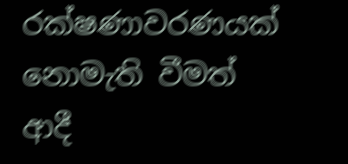රක්ෂණාවරණයක් නොමැති වීමත් ආදී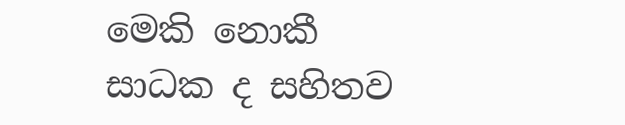මෙකි නොකී සාධක ද සහිතව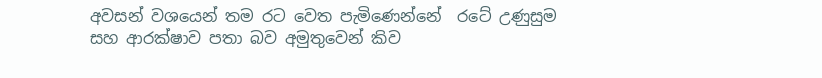අවසන් වශයෙන් තම රට වෙත පැමිණෙන්නේ  රටේ උණුසුම සහ ආරක්ෂාව පතා බව අමුතුවෙන් කිව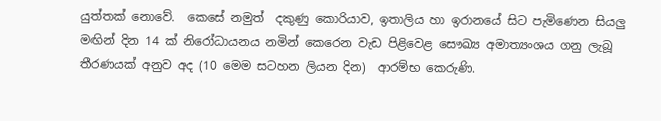යුත්තක් නොවේ.  කෙසේ නමුත්  දකුණු කොරියාව, ඉතාලිය හා ඉරානයේ සිට පැමිණෙන සියලු මඟින් දින 14 ක් නිරෝධායනය නමින් කෙරෙන වැඩ පිළිවෙළ සෞඛ්‍ය අමාත්‍යංශය ගනු ලැබූ තීරණයක් අනුව අද (10 මෙම සටහන ලියන දින)  ආරම්භ කෙරුණි.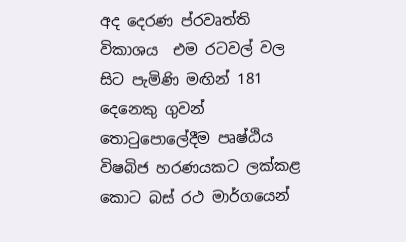අද දෙරණ ප්රවෘත්ති විකාශය  එම රටවල් වල සිට පැමිණි මඟින් 181 දෙනෙකු ගුවන් තොටුපොලේදීම පෘෂ්ඨිය විෂබිජ හරණයකට ලක්කළ කොට බස් රථ මාර්ගයෙන්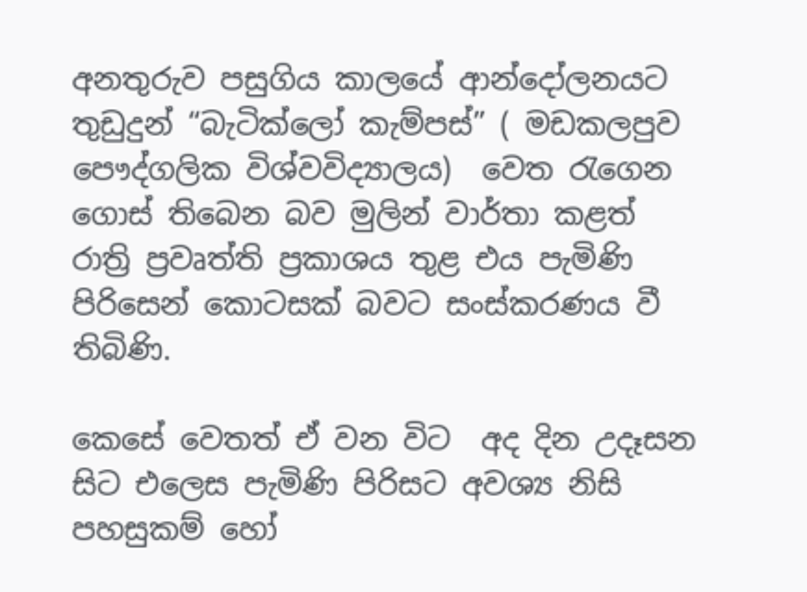අනතුරුව පසුගිය කාලයේ ආන්දෝලනයට තුඩුදුන් “බැටික්ලෝ කැම්පස්” ( මඩකලපුව පෞද්ගලික විශ්වවිද්‍යාලය)  වෙත රැගෙන ගොස් තිබෙන බව මුලින් වාර්තා කළත් රාත්‍රි ප්‍රවෘත්ති ප්‍රකාශය තුළ එය පැමිණි පිරිසෙන් කොටසක් බවට සංස්කරණය වී තිබිණි.

කෙසේ වෙතත් ඒ වන විට  අද දින උදෑසන සිට එලෙස පැමිණි පිරිසට අවශ්‍ය නිසි පහසුකම් හෝ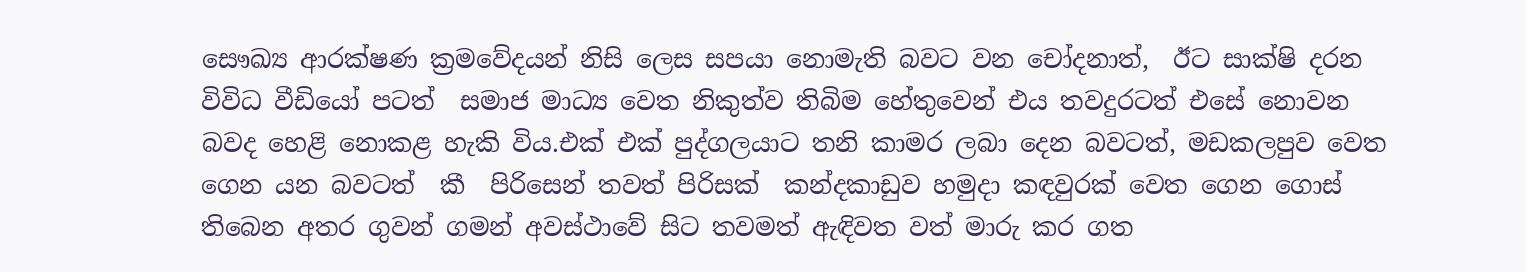සෞඛ්‍ය ආරක්ෂණ ක්‍රමවේදයන් නිසි ලෙස සපයා නොමැති බවට වන චෝදනාත්,  ඊට සාක්ෂි දරන විවිධ වීඩියෝ පටත්  සමාජ මාධ්‍ය වෙත නිකුත්ව තිබිම හේතුවෙන් එය තවදුරටත් එසේ නොවන බවද හෙළි නොකළ හැකි විය.එක් එක් පුද්ගලයාට තනි කාමර ලබා දෙන බවටත්, මඩකලපුව වෙත ගෙන යන බවටත්  කී  පිරිසෙන් තවත් පිරිසක්  කන්දකාඩුව හමුදා කඳවුරක් වෙත ගෙන ගොස් තිබෙන අතර ගුවන් ගමන් අවස්ථාවේ සිට තවමත් ඇඳිවත වත් මාරු කර ගත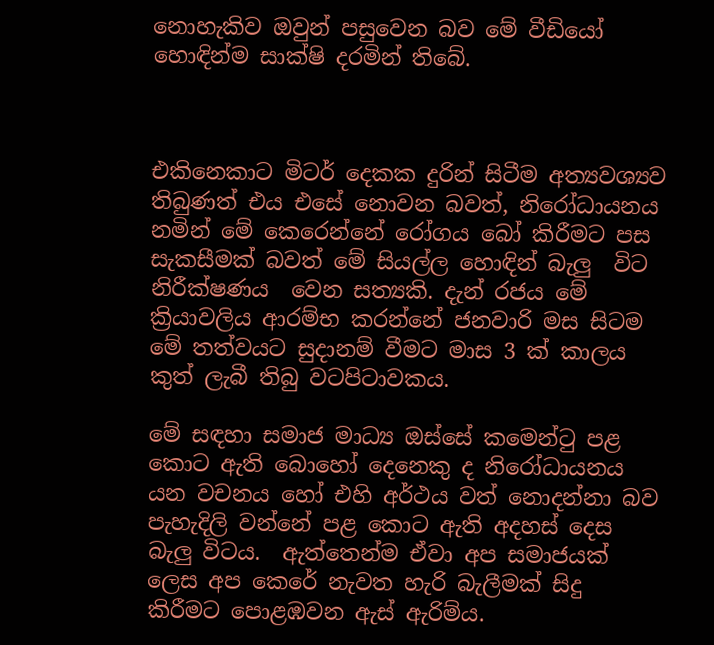නොහැකිව ඔවුන් පසුවෙන බව මේ වීඩියෝ හොඳින්ම සාක්ෂි දරමින් තිබේ.



එකිනෙකාට මිටර් දෙකක දුරින් සිටීම අත්‍යවශ්‍යව තිබුණත් එය එසේ නොවන බවත්, නිරෝධායනය නමින් මේ කෙරෙන්නේ රෝගය බෝ කිරීමට පස සැකසීමක් බවත් මේ සියල්ල හොඳින් බැලු  විට නිරීක්ෂණය  වෙන සත්‍යකි. දැන් රජය මේ ක්‍රියාවලිය ආරම්භ කරන්නේ ජනවාරි මස සිටම මේ තත්වයට සුදානම් වීමට මාස 3 ක් කාලය කුත් ලැබී තිබු වටපිටාවකය.

මේ සඳහා සමාජ මාධ්‍ය ඔස්සේ කමෙන්ටු පළ කොට ඇති බොහෝ දෙනෙකු ද නිරෝධායනය යන වචනය හෝ එහි අර්ථය වත් නොදන්නා බව පැහැදිලි වන්නේ පළ කොට ඇති අදහස් දෙස බැලු විටය.  ඇත්තෙන්ම ඒවා අප සමාජයක් ලෙස අප කෙරේ නැවත හැරි බැලීමක් සිදු කිරීමට පොළඹවන ඇස් ඇරිම්ය.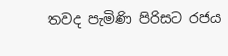තවද පැමිණි පිරිසට රජය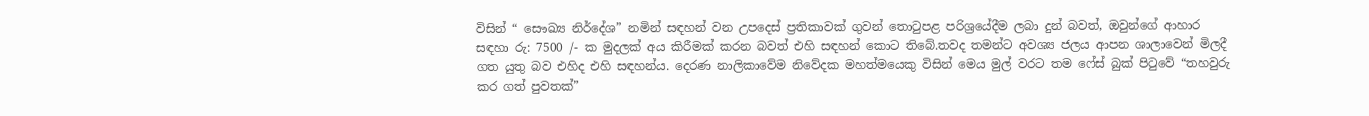විසින් “ සෞඛ්‍ය නිර්දේශ” නමින් සඳහන් වන උපදෙස් ප්‍රතිකාවක් ගුවන් තොටුපළ පරිශ්‍රයේදීම ලබා දුන් බවත්, ඔවුන්ගේ ආහාර සඳහා රු: 7500 /- ක මුදලක් අය කිරීමක් කරන බවත් එහි සඳහන් කොට තිබේ.තවද තමන්ට අවශ්‍ය ජලය ආපන ශාලාවෙන් මිලදී ගත යුතු බව එහිද එහි සඳහන්ය. දෙරණ නාලිකාවේම නිවේදක මහත්මයෙකු විසින් මෙය මුල් වරට තම ෆේස් බුක් පිටුවේ “තහවුරු කර ගත් පුවතක්”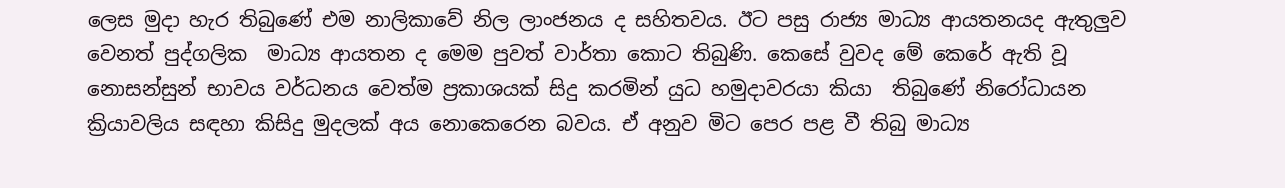ලෙස මුදා හැර තිබුණේ එම නාලිකාවේ නිල ලාංජනය ද සහිතවය. ඊට පසු රාජ්‍ය මාධ්‍ය ආයතනයද ඇතුලුව වෙනත් පුද්ගලික  මාධ්‍ය ආයතන ද මෙම පුවත් වාර්තා කොට තිබුණි. කෙසේ වුවද මේ කෙරේ ඇති වූ නොසන්සුන් භාවය වර්ධනය වෙත්ම ප්‍රකාශයක් සිදු කරමින් යුධ හමුදාවරයා කියා  තිබුණේ නිරෝධායන ක්‍රියාවලිය සඳහා කිසිදු මුදලක් අය නොකෙරෙන බවය. ඒ අනුව මිට පෙර පළ වී තිබු මාධ්‍ය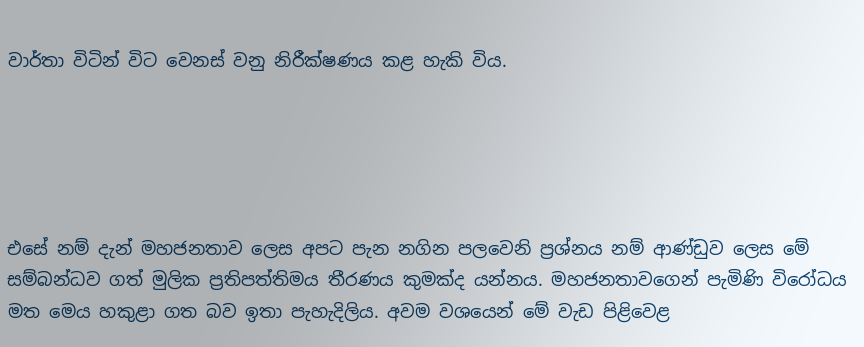වාර්තා විටින් විට වෙනස් වනු නිරීක්ෂණය කළ හැකි විය.





එසේ නම් දැන් මහජනතාව ලෙස අපට පැන නගින පලවෙනි ප්‍රශ්නය නම් ආණ්ඩුව ලෙස මේ සම්බන්ධව ගත් මුලික ප්‍රතිපත්තිමය තීරණය කුමක්ද යන්නය. මහජනතාවගෙන් පැමිණි විරෝධය මත මෙය හකුළා ගත බව ඉතා පැහැදිලිය. අවම වශයෙන් මේ වැඩ පිළිවෙළ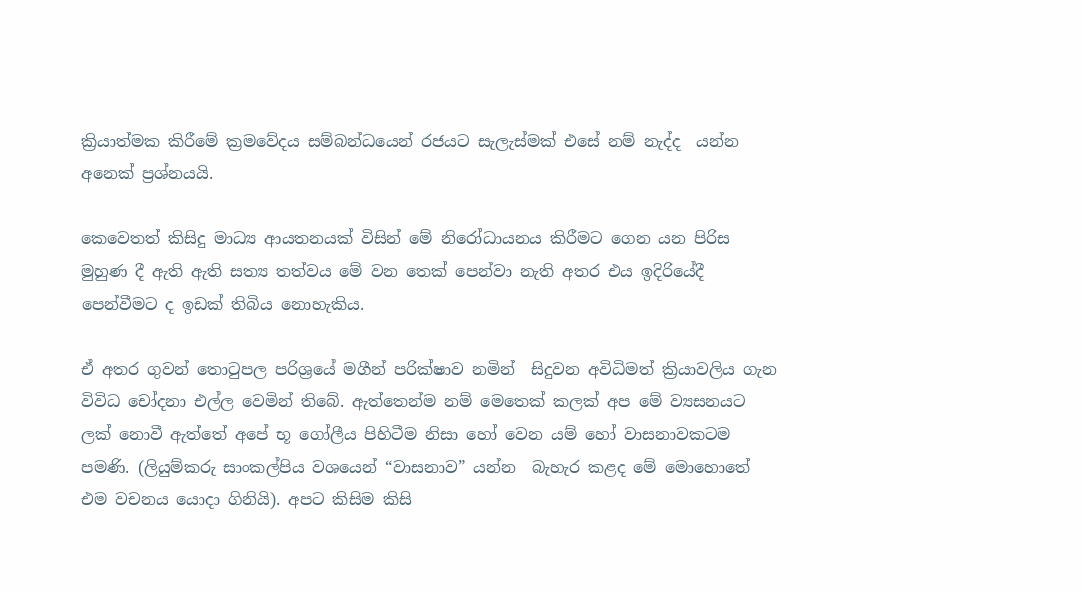ක්‍රියාත්මක කිරීමේ ක්‍රමවේදය සම්බන්ධයෙන් රජයට සැලැස්මක් එසේ නම් නැද්ද  යන්න අනෙක් ප්‍රශ්නයයි.

කෙවෙතත් කිසිදු මාධ්‍ය ආයතනයක් විසින් මේ නිරෝධායනය කිරීමට ගෙන යන පිරිස මුහුණ දී ඇති ඇති සත්‍ය තත්වය මේ වන තෙක් පෙන්වා නැති අතර එය ඉදිරියේදී පෙන්වීමට ද ඉඩක් තිබිය නොහැකිය.

ඒ අතර ගුවන් තොටුපල පරිශ්‍රයේ මගීන් පරික්ෂාව නමින්  සිදුවන අවිධිමත් ක්‍රියාවලිය ගැන විවිධ චෝදනා එල්ල වෙමින් තිබේ. ඇත්තෙන්ම නම් මෙතෙක් කලක් අප මේ ව්‍යසනයට ලක් නොවී ඇත්තේ අපේ භූ ගෝලීය පිහිටීම නිසා හෝ වෙන යම් හෝ වාසනාවකටම පමණි. (ලියුම්කරු සාංකල්පිය වශයෙන් “වාසනාව” යන්න  බැහැර කළද මේ මොහොතේ එම වචනය යොදා ගිනියි). අපට කිසිම කිසි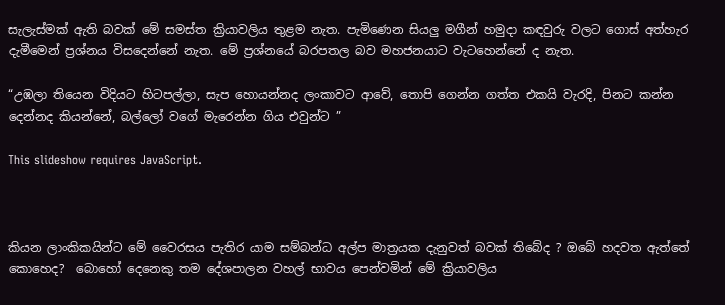සැලැස්මක් ඇති බවක් මේ සමස්ත ක්‍රියාවලිය තුළම නැත. පැමිණෙන සියලු මගීන් හමුදා කඳවුරු වලට ගොස් අත්හැර දැමීමෙන් ප්‍රශ්නය විසදෙන්නේ නැත. මේ ප්‍රශ්නයේ බරපතල බව මහජනයාට වැටහෙන්නේ ද නැත.

“උඹලා තියෙන විදියට හිටපල්ලා, සැප හොයන්නද ලංකාවට ආවේ, තොපි ගෙන්න ගත්ත එකයි වැරදි, පිනට කන්න දෙන්නද කියන්නේ, බල්ලෝ වගේ මැරෙන්න ගිය එවුන්ට ”

This slideshow requires JavaScript.



කියන ලාංකිකයින්ට මේ වෛරසය පැතිර යාම සම්බන්ධ අල්ප මාත්‍රයක දැනුවත් බවක් තිබේද ? ඔබේ හදවත ඇත්තේ කොහෙද?  බොහෝ දෙනෙකු තම දේශපාලන වහල් භාවය පෙන්වමින් මේ ක්‍රියාවලිය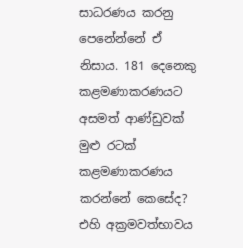සාධරණය කරනු පෙනේන්නේ ඒ නිසාය. 181 දෙනෙකු කළමණාකරණයට අසමත් ආණ්ඩුවක් මුළු රටක් කළමණාකරණය කරන්නේ කෙසේද? එහි අක්‍රමවත්භාවය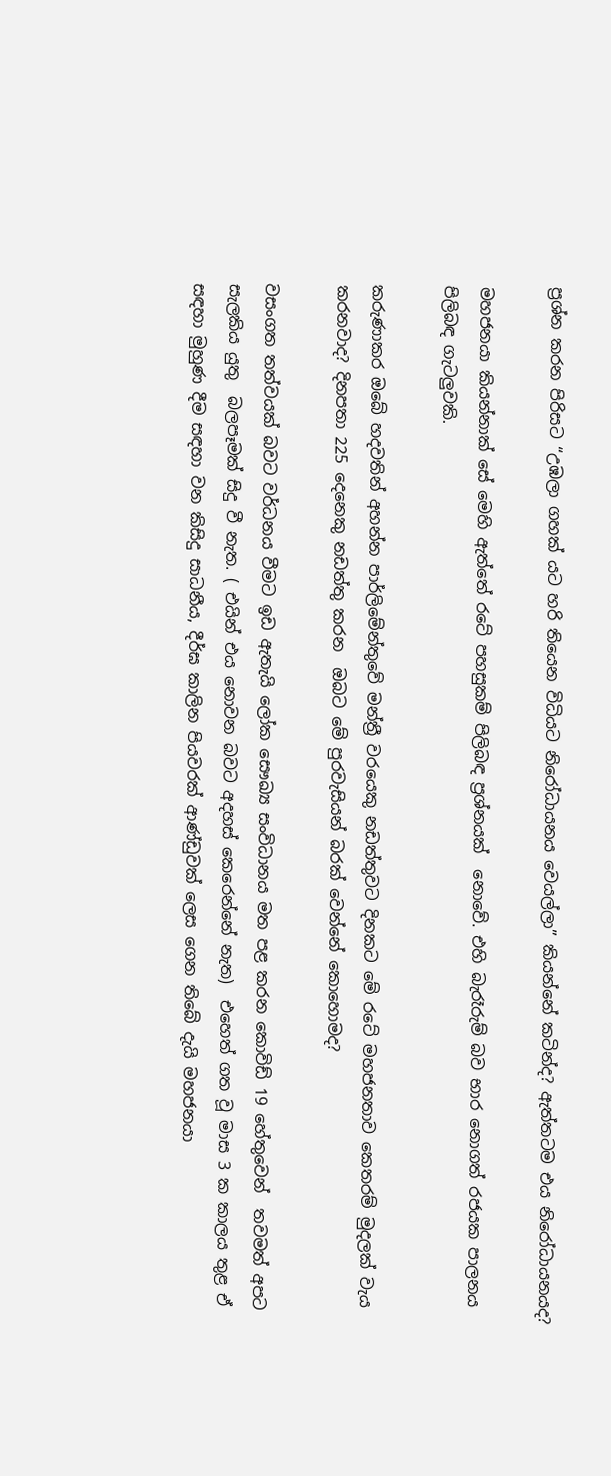ප්‍රශ්න කරන පිරිසට “උඹලා ගහක් යට හරි තියෙන විධියට නිරෝධායනය වෙයල්ලා” කියන්නේ කටින්ද? ඇත්තටම එය නිරෝධායනයද?

මහජනයා කියන්නාක් සේ මෙහි ඇත්තේ රටේ පහසුකම් පිලිබඳ ප්‍රශ්නයක්  නොවේ. එහි බැරෑරුම් බව භාර නොගත් රජයක පාලනය පිලිබඳ ගැටලුවකි.

කරුණාකර ඔබේ හදවතින් අහන්න පාර්ලිමේන්තුවේ මන්ත්‍රී වරයෙකු නඩත්තුවට දිනකට මේ රටේ මහජනතාව කෙතරම් මුදලක් වැය කරනවාද? දිනපතා 225 දෙනෙකු නඩත්තු කරන  ඔබට මේ පුරවැසියන් බරක් වෙන්නේ කොහොමද?

වසංගත තත්වයක් බවට වර්ධනය වීමට ඉඩ ඇතැයි ලෝක සෞඛ්‍ය සංවිධානය මත පළ කරන කොවිඩ් 19 හේතුවෙන්  තවමත් අපට සැලකිය යුතු  බලපෑමක් සිදු වී නැත. ( එයින් එය නොවන බවට අදහස් කෙරෙන්නේ නැත)  එහෙත් ගත වූ මාස 3 ක කාලය තුළ ඒ සඳහා මුහුණ දීම සඳහා වන කිසිදු සාධනීය, දීර්ඝ කාලින පියවරක් ආණ්ඩුවක් ලෙස ගෙන තිබේ දැයි මහජනයා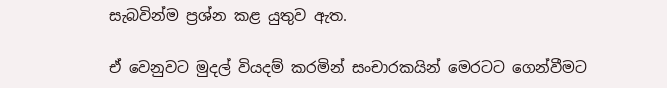සැබවින්ම ප්‍රශ්න කළ යුතුව ඇත.

ඒ වෙනුවට මුදල් වියදම් කරමින් සංචාරකයින් මෙරටට ගෙන්වීමට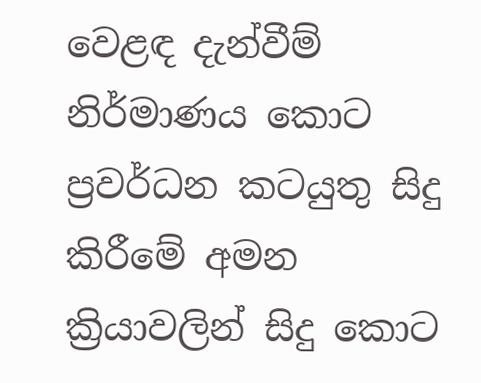වෙළඳ දැන්වීම් නිර්මාණය කොට  ප්‍රවර්ධන කටයුතු සිදු කිරීමේ අමන ක්‍රියාවලින් සිදු කොට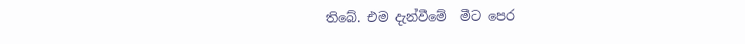තිබේ. එම දැන්වීමේ  මීට පෙර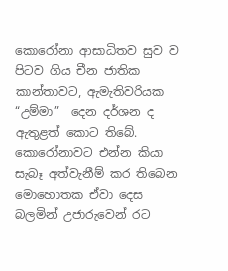කොරෝනා ආසාධිතව සුව ව පිටව ගිය චීන ජාතික කාන්තාවට, ඇමැතිවරියක  “උම්මා”  දෙන දර්ශන ද  ඇතුළත් කොට තිබේ. කොරෝනාවට එන්න කියා සැබෑ අත්වැනීම් කර තිබෙන මොහොතක ඒවා දෙස බලමින් උජාරුවෙන් රට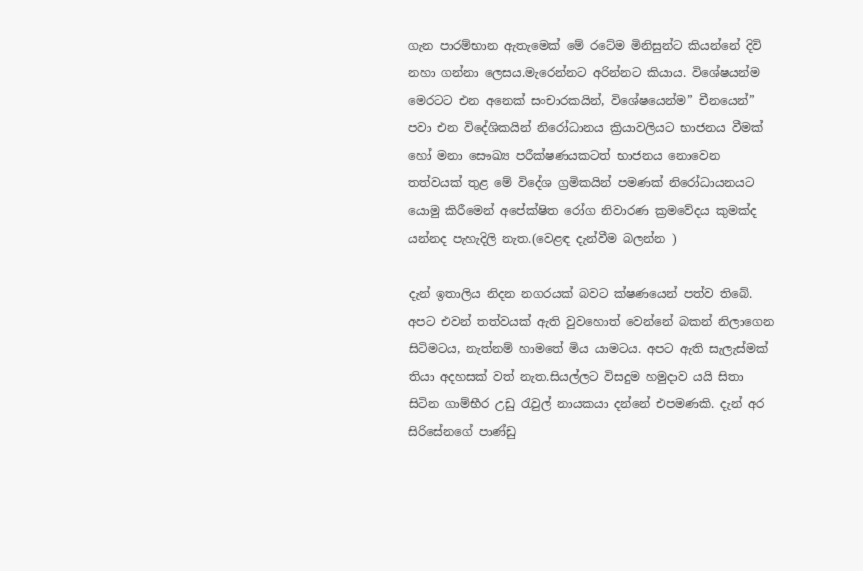ගැන පාරම්භාන ඇතැමෙක් මේ රටේම මිනිසුන්ට කියන්නේ දිවි නහා ගන්නා ලෙසය.මැරෙන්නට අරින්නට කියාය. විශේෂයන්ම මෙරටට එන අනෙක් සංචාරකයින්, විශේෂයෙන්ම” චීනයෙන්”  පවා එන විදේශිකයින් නිරෝධානය ක්‍රියාවලියට භාජනය වීමක් හෝ මනා සෞඛ්‍ය පරීක්ෂණයකටත් භාජනය නොවෙන තත්වයක් තුළ මේ විදේශ ග්‍රමිකයින් පමණක් නිරෝධායනයට යොමු කිරීමෙන් අපේක්ෂිත රෝග නිවාරණ ක්‍රමවේදය කුමක්ද යන්නද පැහැදිලි නැත.(වෙළඳ දැන්වීම බලන්න )

දැන් ඉතාලිය නිදන නගරයක් බවට ක්ෂණයෙන් පත්ව තිබේ. අපට එවන් තත්වයක් ඇති වුවහොත් වෙන්නේ බකන් නිලාගෙන සිටිමටය, නැත්නම් හාමතේ මිය යාමටය. අපට ඇති සැලැස්මක් තියා අදහසක් වත් නැත.සියල්ලට විසදුම හමුදාව යයි සිතා සිටින ගාම්භීර උඩු රැවුල් නායකයා දන්නේ එපමණකි. දැන් අර සිරිසේනගේ පාණ්ඩු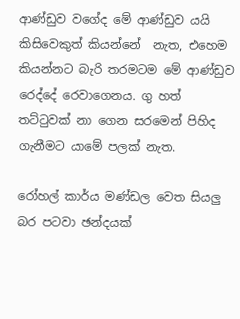ආණ්ඩුව වගේද මේ ආණ්ඩුව යයි කිසිවෙකුත් කියන්නේ  නැත, එහෙම කියන්නට බැරි තරමටම මේ ආණ්ඩුව රෙද්දේ රෙවාගෙනය. ගු හත් තට්ටුවක් නා ගෙන සරමෙන් පිහිද ගැනීමට යාමේ පලක් නැත.

රෝහල් කාර්ය මණ්ඩල වෙත සියලු බර පටවා ඡන්දයක්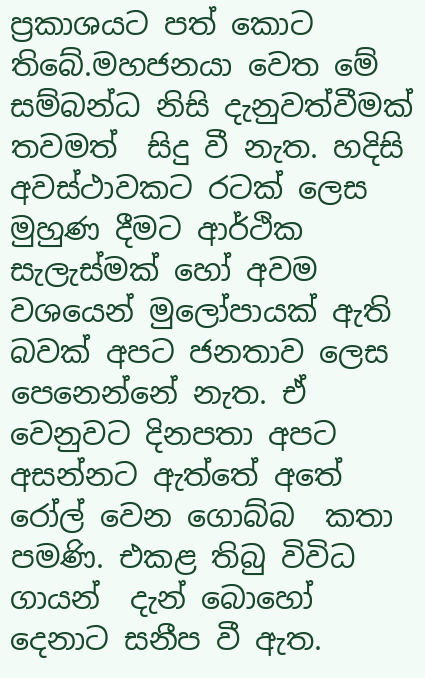ප්‍රකාශයට පත් කොට තිබේ.මහජනයා වෙත මේ සම්බන්ධ නිසි දැනුවත්වීමක් තවමත්  සිදු වී නැත. හදිසි අවස්ථාවකට රටක් ලෙස මුහුණ දීමට ආර්ථික සැලැස්මක් හෝ අවම වශයෙන් මුලෝපායක් ඇති බවක් අපට ජනතාව ලෙස පෙනෙන්නේ නැත. ඒ වෙනුවට දිනපතා අපට අසන්නට ඇත්තේ අතේ රෝල් වෙන ගොබ්බ  කතා පමණි. එකළ තිබු විවිධ ගායන්  දැන් බොහෝ දෙනාට සනීප වී ඇත.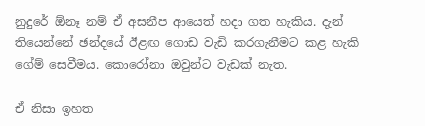නුදුරේ ඕනෑ නම් ඒ අසනීප ආයෙත් හදා ගත හැකිය. දැන් තියෙන්නේ ඡන්දයේ ඊළඟ ගොඩ වැඩි කරගැනීමට කළ හැකි ගේම් සෙවීමය. කොරෝනා ඔවුන්ට වැඩක් නැත.

ඒ නිසා ඉහත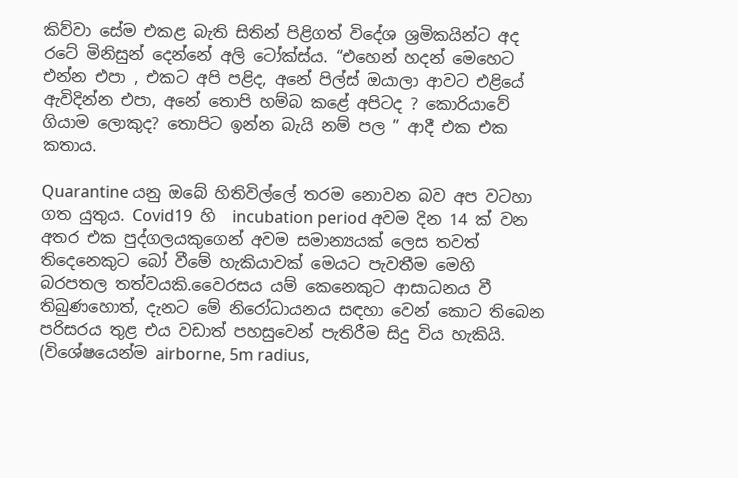කිව්වා සේම එකළ බැති සිතින් පිළිගත් විදේශ ශ්‍රමිකයින්ට අද රටේ මිනිසුන් දෙන්නේ අලි ටෝක්ස්ය. “එහෙන් හදන් මෙහෙට එන්න එපා , එකට අපි පළිද, අනේ පිල්ස් ඔයාලා ආවට එළියේ ඇවිදින්න එපා, අනේ තොපි හම්බ කළේ අපිටද ? කොරියාවේ ගියාම ලොකුද? තොපිට ඉන්න බැයි නම් පල ” ආදී එක එක කතාය.

Quarantine යනු ඔබේ හිතිවිල්ලේ තරම නොවන බව අප වටහා ගත යුතුය. Covid19  හි  incubation period අවම දින 14 ක් වන අතර එක පුද්ගලයකුගෙන් අවම සමාන්‍යයක් ලෙස තවත් තිදෙනෙකුට බෝ වීමේ හැකියාවක් මෙයට පැවතීම මෙහි බරපතල තත්වයකි.වෛරසය යම් කෙනෙකුට ආසාධනය වී තිබුණහොත්, දැනට මේ නිරෝධායනය සඳහා වෙන් කොට තිබෙන පරිසරය තුළ එය වඩාත් පහසුවෙන් පැතිරීම සිදු විය හැකියි. (විශේෂයෙන්ම airborne, 5m radius,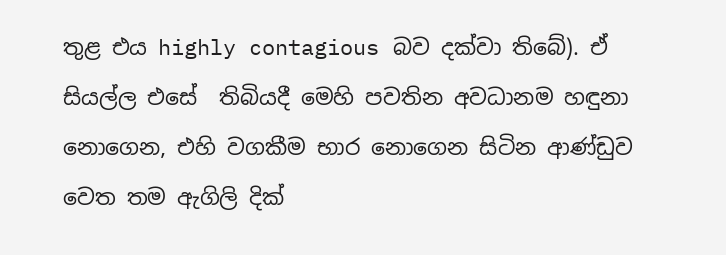තුළ එය highly contagious බව දක්වා තිබේ). ඒ සියල්ල එසේ  තිබියදී මෙහි පවතින අවධානම හඳුනා නොගෙන, එහි වගකීම භාර නොගෙන සිටින ආණ්ඩුව වෙත තම ඇගිලි දික්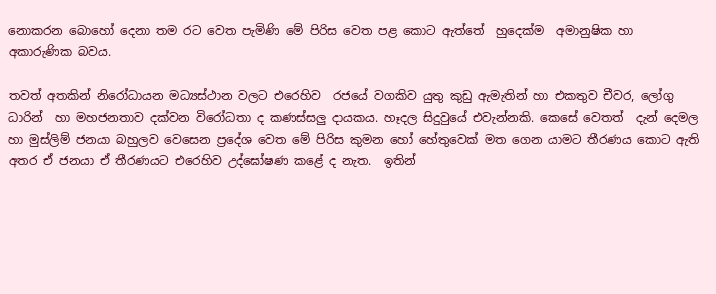නොකරන බොහෝ දෙනා තම රට වෙත පැමිණි මේ පිරිස වෙත පළ කොට ඇත්තේ  හුදෙක්ම  අමානුෂික හා අකාරුණික බවය.

තවත් අතකින් නිරෝධායන මධ්‍යස්ථාන වලට එරෙහිව  රජයේ වගකිව යුතු කුඩු ඇමැතින් හා එකතුව චීවර, ලෝගු ධාරින්  හා මහජනතාව දක්වන විරෝධතා ද කණස්සලු දායකය. හෑදල සිදුවුයේ එවැන්නකි. කෙසේ වෙතත්  දැන් දෙමල හා මුස්ලිම් ජනයා බහුලව වෙසෙන ප්‍රදේශ වෙත මේ පිරිස කුමන හෝ හේතුවෙක් මත ගෙන යාමට තීරණය කොට ඇති අතර ඒ ජනයා ඒ තීරණයට එරෙහිව උද්ඝෝෂණ කළේ ද නැත.  ඉතින්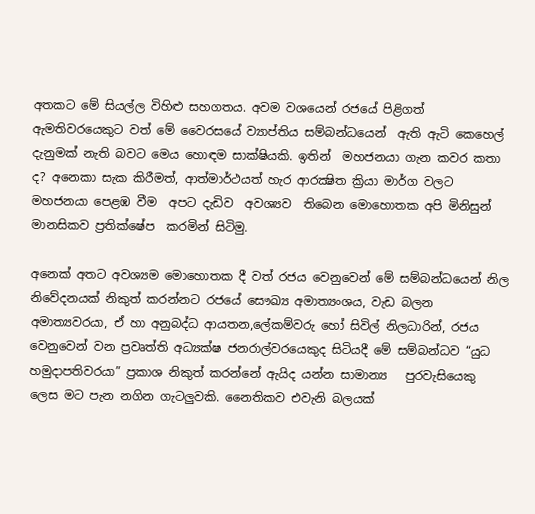අතකට මේ සියල්ල විහිළු සහගතය. අවම වශයෙන් රජයේ පිළිගත් ඇමතිවරයෙකුට වත් මේ වෛරසයේ ව්‍යාප්තිය සම්බන්ධයෙන්  ඇති ඇටි කෙහෙල් දැනුමක් නැති බවට මෙය හොඳම සාක්ෂියකි. ඉතින්  මහජනයා ගැන කවර කතා ද? අනෙකා සැක කිරීමත්, ආත්මාර්ථයත් හැර ආරක්‍ෂිත ක්‍රියා මාර්ග වලට මහජනයා පෙළඹ වීම  අපට දැඩිව  අවශ්‍යව  තිබෙන මොහොතක අපි මිනිසුන් මානසිකව ප්‍රතික්ෂේප  කරමින් සිටිමු.

අනෙක් අතට අවශ්‍යම මොහොතක දී වත් රජය වෙනුවෙන් මේ සම්බන්ධයෙන් නිල නිවේදනයක් නිකුත් කරන්නට රජයේ සෞඛ්‍ය අමාත්‍යංශය, වැඩ බලන අමාත්‍යවරයා, ඒ හා අනුබද්ධ ආයතන,ලේකම්වරු හෝ සිවිල් නිලධාරින්, රජය වෙනුවෙන් වන ප්‍රවෘත්ති අධ්‍යක්ෂ ජනරාල්වරයෙකුද සිටියදී මේ සම්බන්ධව “යුධ හමුදාපතිවරයා” ප්‍රකාශ නිකුත් කරන්නේ ඇයිද යන්න සාමාන්‍ය   පුරවැසියෙකු ලෙස මට පැන නගින ගැටලුවකි. නෛතිකව එවැනි බලයක්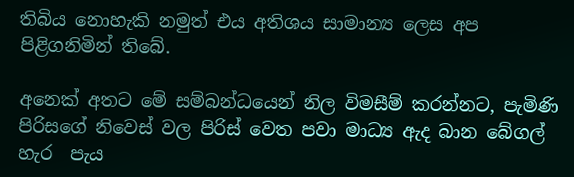තිබිය නොහැකි නමුත් එය අතිශය සාමාන්‍ය ලෙස අප පිළිගනිමින් තිබේ.

අනෙක් අතට මේ සම්බන්ධයෙන් නිල විමසීම් කරන්නට, පැමිණි පිරිසගේ නිවෙස් වල පිරිස් වෙත පවා මාධ්‍ය ඇද බාන බේගල් හැර  පැය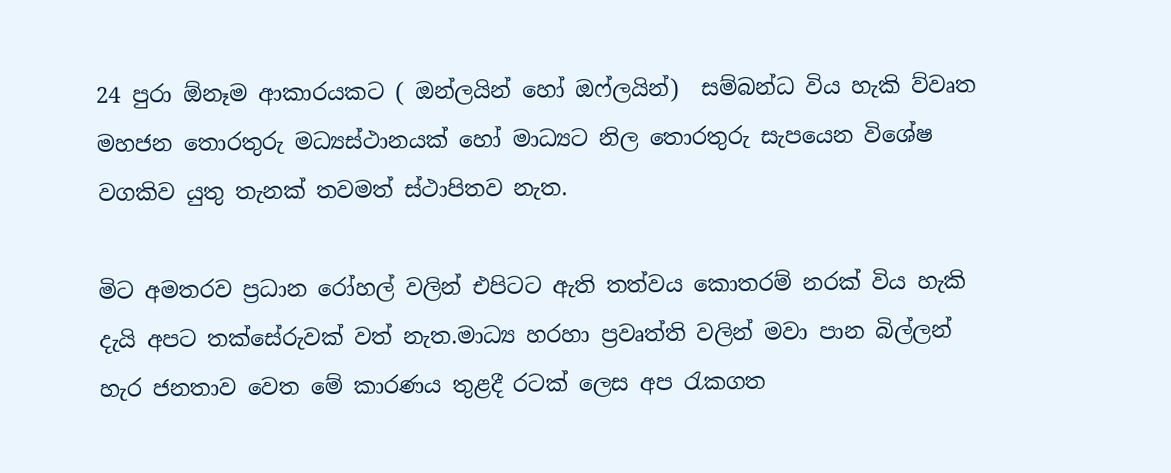24 පුරා ඕනෑම ආකාරයකට ( ඔන්ලයින් හෝ ඔෆ්ලයින්)  සම්බන්ධ විය හැකි ව්වෘත මහජන තොරතුරු මධ්‍යස්ථානයක් හෝ මාධ්‍යට නිල තොරතුරු සැපයෙන විශේෂ  වගකිව යුතු තැනක් තවමත් ස්ථාපිතව නැත.

මිට අමතරව ප්‍රධාන රෝහල් වලින් එපිටට ඇති තත්වය කොතරම් නරක් විය හැකි දැයි අපට තක්සේරුවක් වත් නැත.මාධ්‍ය හරහා ප්‍රවෘත්ති වලින් මවා පාන බිල්ලන් හැර ජනතාව වෙත මේ කාරණය තුළදී රටක් ලෙස අප රැකගත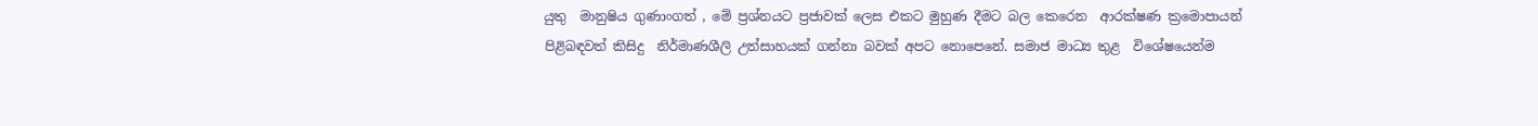යුතු  මානුෂිය ගුණාංගත් , මේ ප්‍රශ්නයට ප්‍රජාවක් ලෙස එකට මුහුණ දීමට බල කෙරෙන  ආරක්ෂණ ක්‍රමොපායන් පිළිබඳවත් කිසිදු  නිර්මාණශීලි උත්සාහයක් ගන්නා බවක් අපට නොපෙනේ. සමාජ මාධ්‍ය තුළ  විශේෂයෙන්ම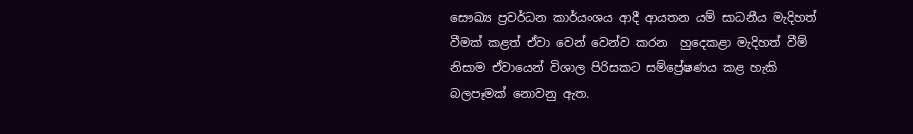සෞඛ්‍ය ප්‍රවර්ධන කාර්යංශය ආදී ආයතන යම් සාධනීය මැදිහත් වීමක් කළත් ඒවා වෙන් වෙන්ව කරන  හුදෙකළා මැදිහත් වීම් නිසාම ඒවායෙන් විශාල පිරිසකට සම්ප්‍රේෂණය කළ හැකි බලපෑමක් නොවනු ඇත.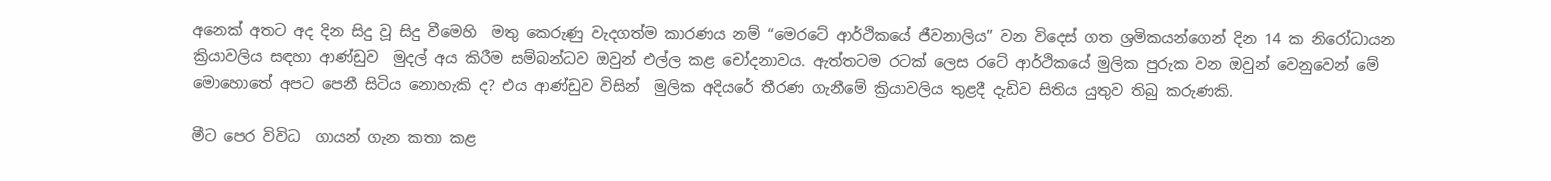අනෙක් අතට අද දින සිදු වූ සිදු වීමෙහි  මතු කෙරුණු වැදගත්ම කාරණය නම් “මෙරටේ ආර්ථිකයේ ජීවනාලිය” වන විදෙස් ගත ශ්‍රමිකයන්ගෙන් දින 14 ක නිරෝධායන ක්‍රියාවලිය සඳහා ආණ්ඩුව  මුදල් අය කිරීම සම්බන්ධව ඔවුන් එල්ල කළ චෝදනාවය. ඇත්තටම රටක් ලෙස රටේ ආර්ථිකයේ මුලික පුරුක වන ඔවුන් වෙනුවෙන් මේ මොහොතේ අපට පෙනී සිටිය නොහැකි ද? එය ආණ්ඩුව විසින්  මුලික අදියරේ තීරණ ගැනීමේ ක්‍රියාවලිය තුළදී දැඩිව සිතිය යුතුව තිබු කරුණකි.

මීට පෙර විවිධ  ගායන් ගැන කතා කළ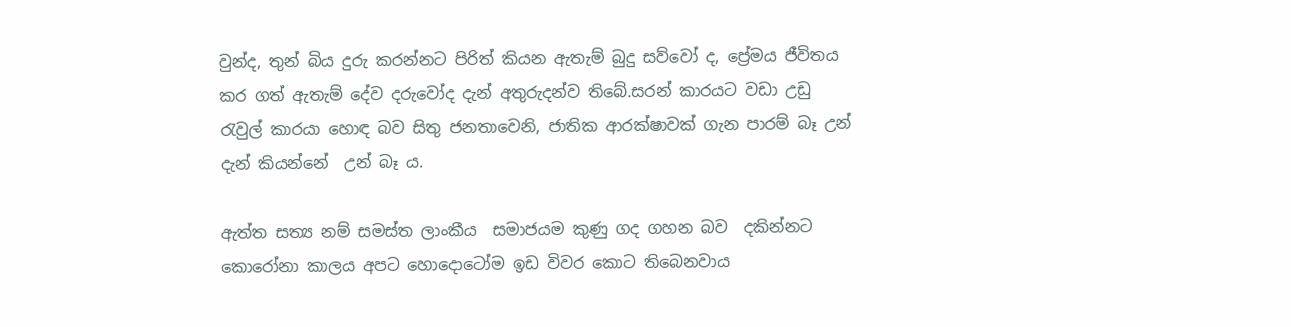වුන්ද, තුන් බිය දුරු කරන්නට පිරිත් කියන ඇතැම් බුදු සව්වෝ ද, ප්‍රේමය ජීවිතය කර ගත් ඇතැම් දේව දරුවෝද දැන් අතුරුදන්ව තිබේ.සරන් කාරයට වඩා උඩු රැවුල් කාරයා හොඳ බව සිතු ජනතාවෙනි, ජාතික ආරක්ෂාවක් ගැන පාරම් බෑ උන් දැන් කියන්නේ  උන් බෑ ය.

ඇත්ත සත්‍ය නම් සමස්ත ලාංකීය  සමාජයම කුණු ගද ගහන බව  දකින්නට කොරෝනා කාලය අපට හොදොටෝම ඉඩ විවර කොට තිබෙනවාය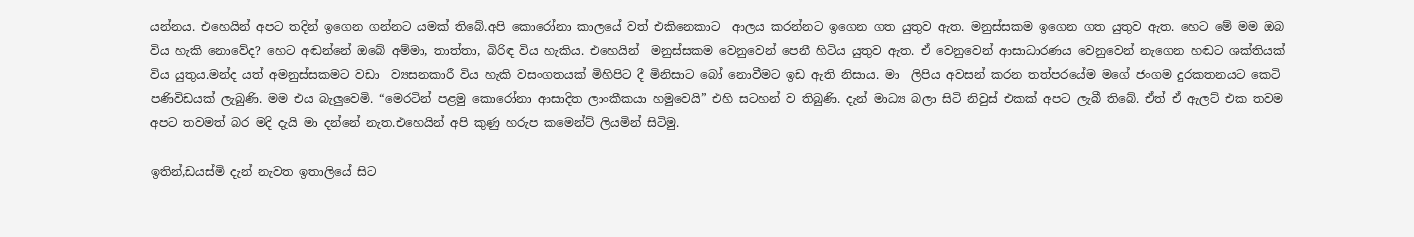යන්නය. එහෙයින් අපට තදින් ඉගෙන ගන්නට යමක් තිබේ.අපි කොරෝනා කාලයේ වත් එකිනෙකාට  ආලය කරන්නට ඉගෙන ගත යුතුව ඇත. මනුස්සකම ඉගෙන ගත යුතුව ඇත. හෙට මේ මම ඔබ විය හැකි නොවේද? හෙට අඬන්නේ ඔබේ අම්මා, තාත්තා, බිරිඳ විය හැකිය. එහෙයින්  මනුස්සකම වෙනුවෙන් පෙනී හිටිය යුතුව ඇත. ඒ වෙනුවෙන් ආසාධාරණය වෙනුවෙන් නැගෙන හඬට ශක්තියක් විය යුතුය.මන්ද යත් අමනුස්සකමට වඩා  ව්‍යසනකාරී විය හැකි වසංගතයක් මිහිපිට දී මිනිසාට බෝ නොවීමට ඉඩ ඇති නිසාය. මා  ලිපිය අවසන් කරන තත්පරයේම මගේ ජංගම දුරකතනයට කෙටි පණිවිඩයක් ලැබුණි. මම එය බැලුවෙමි. “මෙරටින් පළමු කොරෝනා ආසාදිත ලාංකීකයා හමුවෙයි” එහි සටහන් ව තිබුණි. දැන් මාධ්‍ය බලා සිටි නිවුස් එකක් අපට ලැබී තිබේ. ඒත් ඒ ඇලට් එක තවම අපට තවමත් බර මදි දැයි මා දන්නේ නැත.එහෙයින් අපි කුණු හරුප කමෙන්ට් ලියමින් සිටිමු.

ඉතින්,ඩයස්මි දැන් නැවත ඉතාලියේ සිට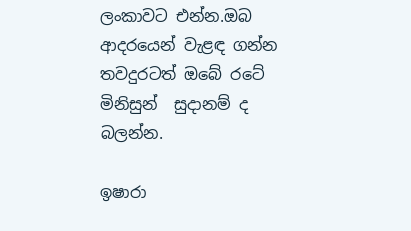ලංකාවට එන්න.ඔබ ආදරයෙන් වැළඳ ගන්න තවදුරටත් ඔබේ රටේ මිනිසුන්  සුදානම් ද බලන්න.

ඉෂාරා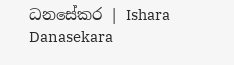ධනසේකර | Ishara Danasekara